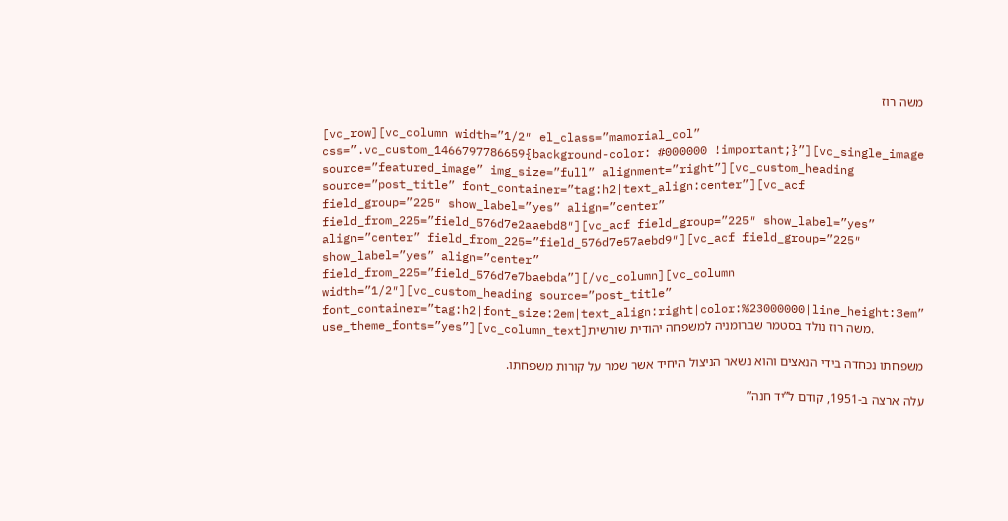משה רוז

[vc_row][vc_column width=”1/2″ el_class=”mamorial_col” css=”.vc_custom_1466797786659{background-color: #000000 !important;}”][vc_single_image source=”featured_image” img_size=”full” alignment=”right”][vc_custom_heading source=”post_title” font_container=”tag:h2|text_align:center”][vc_acf field_group=”225″ show_label=”yes” align=”center” field_from_225=”field_576d7e2aaebd8″][vc_acf field_group=”225″ show_label=”yes” align=”center” field_from_225=”field_576d7e57aebd9″][vc_acf field_group=”225″ show_label=”yes” align=”center” field_from_225=”field_576d7e7baebda”][/vc_column][vc_column width=”1/2″][vc_custom_heading source=”post_title” font_container=”tag:h2|font_size:2em|text_align:right|color:%23000000|line_height:3em” use_theme_fonts=”yes”][vc_column_text]משה רוז נולד בסטמר שברומניה למשפחה יהודית שורשית.

משפחתו נכחדה בידי הנאצים והוא נשאר הניצול היחיד אשר שמר על קורות משפחתו.

עלה ארצה ב-1951, קודם ל”יד חנה”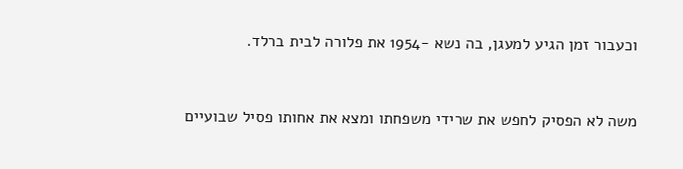וכעבור זמן הגיע למעגן, בה נשא -1954 את פלורה לבית ברלד.



משה לא הפסיק לחפש את שרידי משפחתו ומצא את אחותו פסיל שבועיים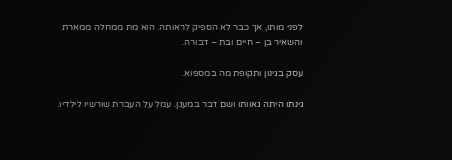לפני מותו, אך כבר לא הספיק לראותה. הוא מת ממחלה ממארת והשאיר בן – חיים ובת – דבורה.

עסק בגינון ותקופת מה במספוא.

גינתו היתה גאוותו ושם דבר במעגן. עמל על העברת שורשיו לילדיו.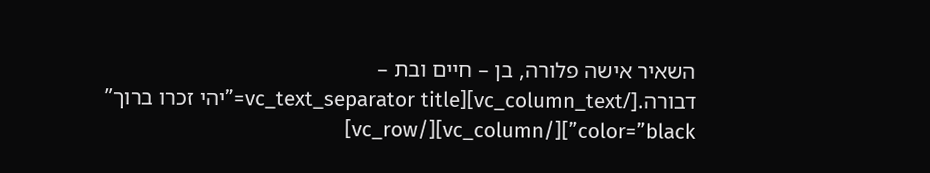השאיר אישה פלורה, בן – חיים ובת – דבורה.[/vc_column_text][vc_text_separator title=”יהי זכרו ברוך” color=”black”][/vc_column][/vc_row]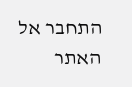התחבר אל האתר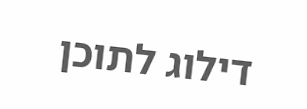דילוג לתוכן